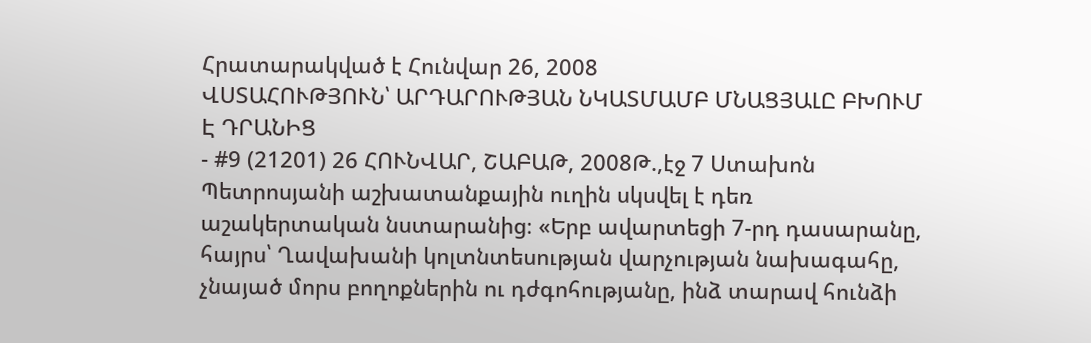Հրատարակված է Հունվար 26, 2008
ՎՍՏԱՀՈՒԹՅՈՒՆ՝ ԱՐԴԱՐՈՒԹՅԱՆ ՆԿԱՏՄԱՄԲ ՄՆԱՑՅԱԼԸ ԲԽՈՒՄ Է ԴՐԱՆԻՑ
- #9 (21201) 26 ՀՈՒՆՎԱՐ, ՇԱԲԱԹ, 2008Թ.,էջ 7 Ստախոն Պետրոսյանի աշխատանքային ուղին սկսվել է դեռ աշակերտական նստարանից։ «Երբ ավարտեցի 7-րդ դասարանը, հայրս՝ Ղավախանի կոլտնտեսության վարչության նախագահը, չնայած մորս բողոքներին ու դժգոհությանը, ինձ տարավ հունձի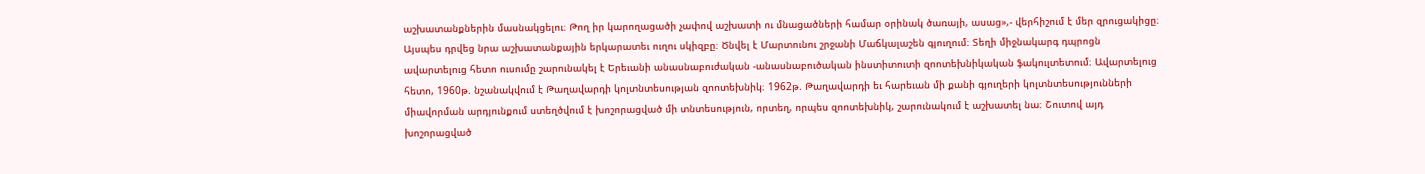աշխատանքներին մասնակցելու։ Թող իր կարողացածի չափով աշխատի ու մնացածների համար օրինակ ծառայի, ասաց»,- վերհիշում է մեր զրուցակիցը։ Այսպես դրվեց նրա աշխատանքային երկարատեւ ուղու սկիզբը։ Ծնվել է Մարտունու շրջանի Մաճկալաշեն գյուղում։ Տեղի միջնակարգ դպրոցն ավարտելուց հետո ուսումը շարունակել է Երեւանի անասնաբուժական -անասնաբուծական ինստիտուտի զոոտեխնիկական ֆակուլտետում։ Ավարտելուց հետո, 1960թ. նշանակվում է Թաղավարդի կոլտնտեսության զոոտեխնիկ։ 1962թ. Թաղավարդի եւ հարեւան մի քանի գյուղերի կոլտնտեսությունների միավորման արդյունքում ստեղծվում է խոշորացված մի տնտեսություն, որտեղ, որպես զոոտեխնիկ, շարունակում է աշխատել նա։ Շուտով այդ խոշորացված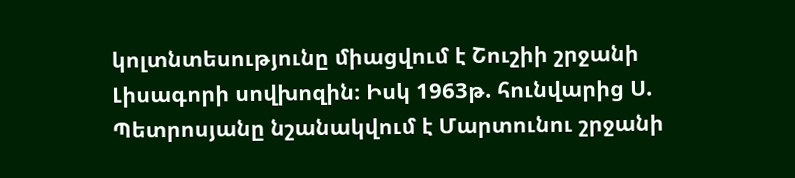կոլտնտեսությունը միացվում է Շուշիի շրջանի Լիսագորի սովխոզին։ Իսկ 1963թ. հունվարից Ս. Պետրոսյանը նշանակվում է Մարտունու շրջանի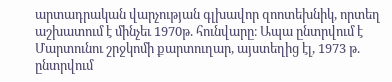արտադրական վարչության գլխավոր զոոտեխնիկ, որտեղ աշխատում է մինչեւ 1970թ. հունվարը։ Ապա ընտրվում է Մարտունու շրջկոմի քարտուղար, այստեղից էլ, 1973 թ. ընտրվում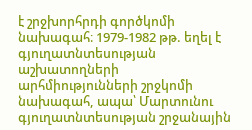է շրջխորհրդի գործկոմի նախագահ։ 1979-1982 թթ. եղել է գյուղատնտեսության աշխատողների արհմիությունների շրջկոմի նախագահ, ապա՝ Մարտունու գյուղատնտեսության շրջանային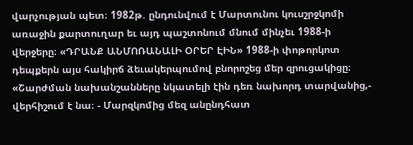վարչության պետ։ 1982թ. ընդունվում է Մարտունու կուսշրջկոմի առաջին քարտուղար եւ այդ պաշտոնում մնում մինչեւ 1988-ի վերջերը։ «ԴՐԱՆՔ ԱՆՄՈՌԱՆԱԼԻ ՕՐԵՐ ԷԻՆ» 1988-ի փոթորկոտ դեպքերն այս հակիրճ ձեւակերպումով բնորոշեց մեր զրուցակիցը։ «Շարժման նախանշանները նկատելի էին դեռ նախորդ տարվանից,- վերհիշում է նա։ - Մարզկոմից մեզ անընդհատ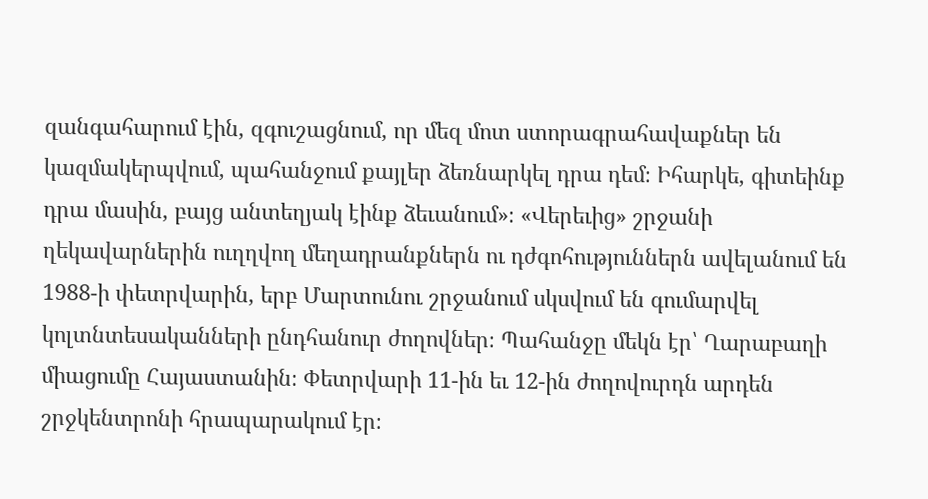զանգահարում էին, զգուշացնում, որ մեզ մոտ ստորագրահավաքներ են կազմակերպվում, պահանջում քայլեր ձեռնարկել դրա դեմ։ Իհարկե, գիտեինք դրա մասին, բայց անտեղյակ էինք ձեւանում»։ «Վերեւից» շրջանի ղեկավարներին ուղղվող մեղադրանքներն ու դժգոհություններն ավելանում են 1988-ի փետրվարին, երբ Մարտունու շրջանում սկսվում են գումարվել կոլտնտեսականների ընդհանուր ժողովներ։ Պահանջը մեկն էր՝ Ղարաբաղի միացումը Հայաստանին։ Փետրվարի 11-ին եւ 12-ին ժողովուրդն արդեն շրջկենտրոնի հրապարակում էր։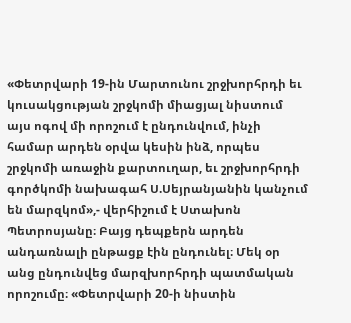«Փետրվարի 19-ին Մարտունու շրջխորհրդի եւ կուսակցության շրջկոմի միացյալ նիստում այս ոգով մի որոշում է ընդունվում, ինչի համար արդեն օրվա կեսին ինձ, որպես շրջկոմի առաջին քարտուղար, եւ շրջխորհրդի գործկոմի նախագահ Ս.Սեյրանյանին կանչում են մարզկոմ»,- վերհիշում է Ստախոն Պետրոսյանը։ Բայց դեպքերն արդեն անդառնալի ընթացք էին ընդունել։ Մեկ օր անց ընդունվեց մարզխորհրդի պատմական որոշումը։ «Փետրվարի 20-ի նիստին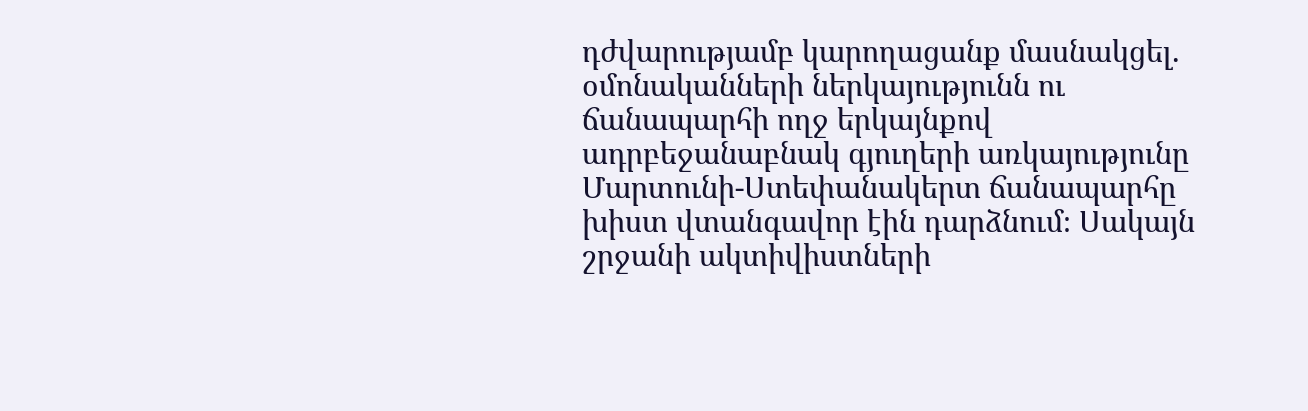դժվարությամբ կարողացանք մասնակցել. օմոնականների ներկայությունն ու ճանապարհի ողջ երկայնքով ադրբեջանաբնակ գյուղերի առկայությունը Մարտունի-Ստեփանակերտ ճանապարհը խիստ վտանգավոր էին դարձնում։ Սակայն շրջանի ակտիվիստների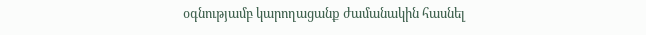օգնությամբ կարողացանք ժամանակին հասնել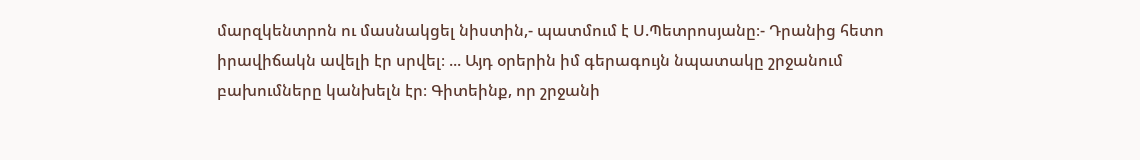մարզկենտրոն ու մասնակցել նիստին,- պատմում է Ս.Պետրոսյանը։- Դրանից հետո իրավիճակն ավելի էր սրվել։ ... Այդ օրերին իմ գերագույն նպատակը շրջանում բախումները կանխելն էր։ Գիտեինք, որ շրջանի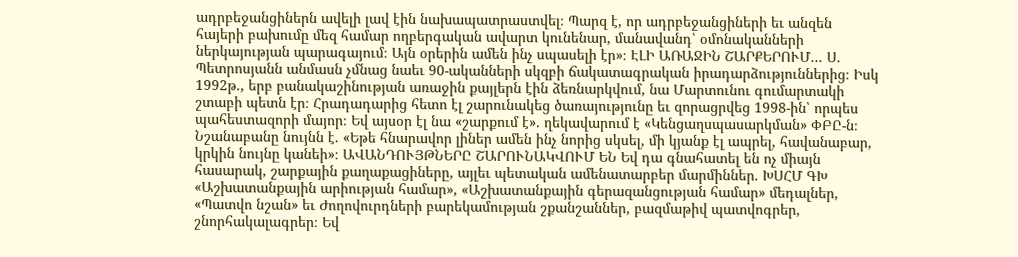ադրբեջանցիներն ավելի լավ էին նախապատրաստվել։ Պարզ է, որ ադրբեջանցիների եւ անզեն հայերի բախումը մեզ համար ողբերգական ավարտ կունենար, մանավանդ՝ օմոնականների ներկայության պարագայում։ Այն օրերին ամեն ինչ սպասելի էր»։ ԷԼԻ ԱՌԱՋԻՆ ՇԱՐՔԵՐՈՒՄ... Ս. Պետրոսյանն անմասն չմնաց նաեւ 90-ականների սկզբի ճակատագրական իրադարձություններից։ Իսկ 1992թ., երբ բանակաշինության առաջին քայլերն էին ձեռնարկվում, նա Մարտունու գումարտակի շտաբի պետն էր։ Հրադադարից հետո էլ շարունակեց ծառայությունը եւ զորացրվեց 1998-ին՝ որպես պահեստազորի մայոր։ Եվ այսօր էլ նա «շարքում է». ղեկավարում է «Կենցաղսպասարկման» ՓԲԸ-ն։ Նշանաբանը նույնն է. «Եթե հնարավոր լիներ ամեն ինչ նորից սկսել, մի կյանք էլ ապրել, հավանաբար, կրկին նույնը կանեի»։ ԱՎԱՆԴՈՒՅԹՆԵՐԸ ՇԱՐՈՒՆԱԿՎՈՒՄ ԵՆ Եվ դա գնահատել են ոչ միայն հասարակ, շարքային քաղաքացիները, այլեւ պետական ամենատարբեր մարմիններ. ԽՍՀՄ ԳԽ «Աշխատանքային արիության համար», «Աշխատանքային գերազանցության համար» մեդալներ, «Պատվո նշան» եւ Ժողովուրդների բարեկամության շքանշաններ, բազմաթիվ պատվոգրեր, շնորհակալագրեր։ Եվ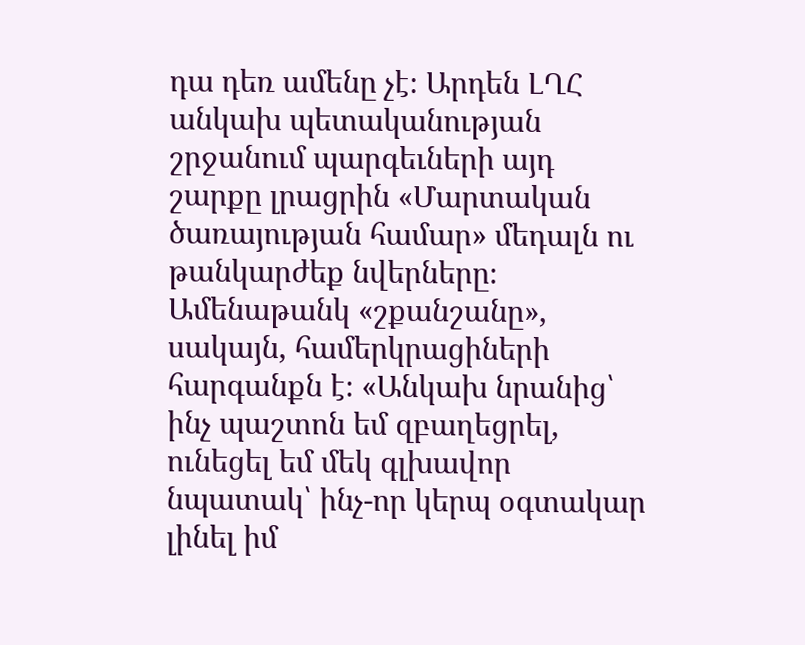դա դեռ ամենը չէ։ Արդեն ԼՂՀ անկախ պետականության շրջանում պարգեւների այդ շարքը լրացրին «Մարտական ծառայության համար» մեդալն ու թանկարժեք նվերները։ Ամենաթանկ «շքանշանը», սակայն, համերկրացիների հարգանքն է։ «Անկախ նրանից՝ ինչ պաշտոն եմ զբաղեցրել, ունեցել եմ մեկ գլխավոր նպատակ՝ ինչ-որ կերպ օգտակար լինել իմ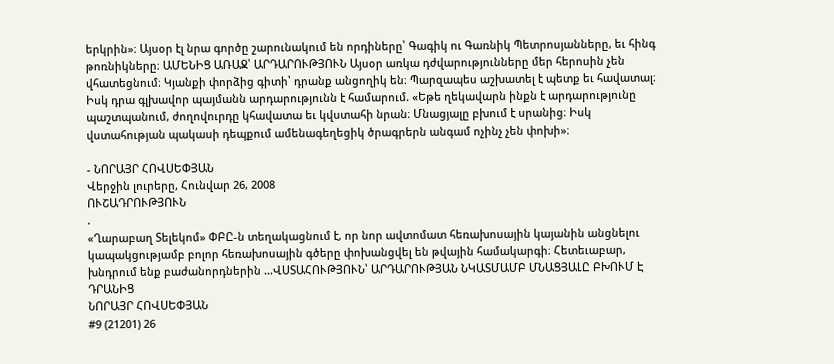երկրին»։ Այսօր էլ նրա գործը շարունակում են որդիները՝ Գագիկ ու Գառնիկ Պետրոսյանները, եւ հինգ թոռնիկները։ ԱՄԵՆԻՑ ԱՌԱՋ՝ ԱՐԴԱՐՈՒԹՅՈՒՆ Այսօր առկա դժվարությունները մեր հերոսին չեն վհատեցնում։ Կյանքի փորձից գիտի՝ դրանք անցողիկ են։ Պարզապես աշխատել է պետք եւ հավատալ։ Իսկ դրա գլխավոր պայմանն արդարությունն է համարում. «Եթե ղեկավարն ինքն է արդարությունը պաշտպանում, ժողովուրդը կհավատա եւ կվստահի նրան։ Մնացյալը բխում է սրանից։ Իսկ վստահության պակասի դեպքում ամենագեղեցիկ ծրագրերն անգամ ոչինչ չեն փոխի»։

- ՆՈՐԱՅՐ ՀՈՎՍԵՓՅԱՆ
Վերջին լուրերը, Հունվար 26, 2008
ՈՒՇԱԴՐՈՒԹՅՈՒՆ
.
«Ղարաբաղ Տելեկոմ» ՓԲԸ-ն տեղակացնում է, որ նոր ավտոմատ հեռախոսային կայանին անցնելու կապակցությամբ բոլոր հեռախոսային գծերը փոխանցվել են թվային համակարգի։ Հետեւաբար, խնդրում ենք բաժանորդներին ...ՎՍՏԱՀՈՒԹՅՈՒՆ՝ ԱՐԴԱՐՈՒԹՅԱՆ ՆԿԱՏՄԱՄԲ ՄՆԱՑՅԱԼԸ ԲԽՈՒՄ Է ԴՐԱՆԻՑ
ՆՈՐԱՅՐ ՀՈՎՍԵՓՅԱՆ
#9 (21201) 26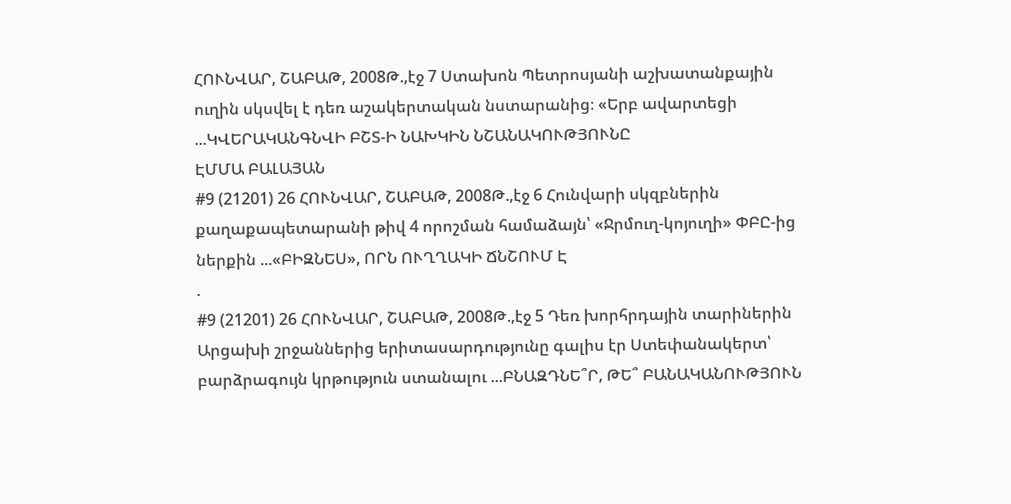ՀՈՒՆՎԱՐ, ՇԱԲԱԹ, 2008Թ.,էջ 7 Ստախոն Պետրոսյանի աշխատանքային ուղին սկսվել է դեռ աշակերտական նստարանից։ «Երբ ավարտեցի ...ԿՎԵՐԱԿԱՆԳՆՎԻ ԲՇՏ-Ի ՆԱԽԿԻՆ ՆՇԱՆԱԿՈՒԹՅՈՒՆԸ
ԷՄՄԱ ԲԱԼԱՅԱՆ
#9 (21201) 26 ՀՈՒՆՎԱՐ, ՇԱԲԱԹ, 2008Թ.,էջ 6 Հունվարի սկզբներին քաղաքապետարանի թիվ 4 որոշման համաձայն՝ «Ջրմուղ-կոյուղի» ՓԲԸ-ից ներքին ...«ԲԻԶՆԵՍ», ՈՐՆ ՈՒՂՂԱԿԻ ՃՆՇՈՒՄ Է
.
#9 (21201) 26 ՀՈՒՆՎԱՐ, ՇԱԲԱԹ, 2008Թ.,էջ 5 Դեռ խորհրդային տարիներին Արցախի շրջաններից երիտասարդությունը գալիս էր Ստեփանակերտ՝ բարձրագույն կրթություն ստանալու ...ԲՆԱԶԴՆԵ՞Ր, ԹԵ՞ ԲԱՆԱԿԱՆՈՒԹՅՈՒՆ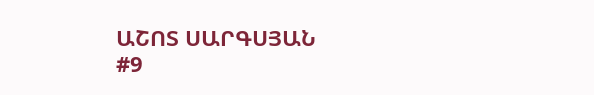ԱՇՈՏ ՍԱՐԳՍՅԱՆ
#9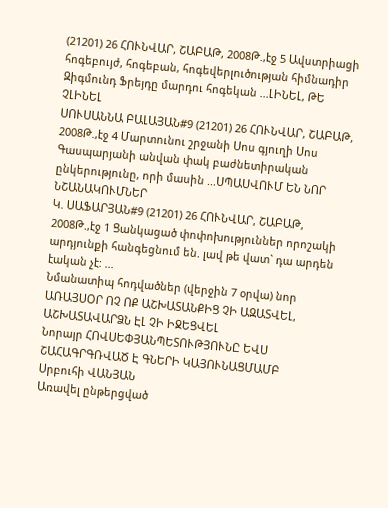(21201) 26 ՀՈՒՆՎԱՐ, ՇԱԲԱԹ, 2008Թ.,էջ 5 Ավստրիացի հոգեբույժ, հոգեբան, հոգեվերլուծության հիմնադիր Զիգմունդ Ֆրեյդը մարդու հոգեկան ...ԼԻՆԵԼ, ԹԵ ՉԼԻՆԵԼ
ՍՈՒՍԱՆՆԱ ԲԱԼԱՅԱՆ#9 (21201) 26 ՀՈՒՆՎԱՐ, ՇԱԲԱԹ, 2008Թ.,էջ 4 Մարտունու շրջանի Սոս գյուղի Սոս Գասպարյանի անվան փակ բաժնետիրական ընկերությունը, որի մասին ...ՍՊԱՍՎՈՒՄ ԵՆ ՆՈՐ ՆՇԱՆԱԿՈՒՄՆԵՐ
Կ. ՍԱՖԱՐՅԱՆ#9 (21201) 26 ՀՈՒՆՎԱՐ, ՇԱԲԱԹ, 2008Թ.,էջ 1 Ցանկացած փոփոխություններ որոշակի արդյունքի հանգեցնում են. լավ թե վատ` դա արդեն էական չէ: ...
Նմանատիպ հոդվածներ (վերջին 7 օրվա) նոր
ԱՌԱՅՍՕՐ ՈՉ ՈՔ ԱՇԽԱՏԱՆՔԻՑ ՉԻ ԱԶԱՏՎԵԼ, ԱՇԽԱՏԱՎԱՐՁՆ ԷԼ ՉԻ ԻՋԵՑՎԵԼ
Նորայր ՀՈՎՍԵՓՅԱՆՊԵՏՈՒԹՅՈՒՆԸ ԵՎՍ ՇԱՀԱԳՐԳՌՎԱԾ Է ԳՆԵՐԻ ԿԱՅՈՒՆԱՑՄԱՄԲ
Սրբուհի ՎԱՆՅԱՆ
Առավել ընթերցված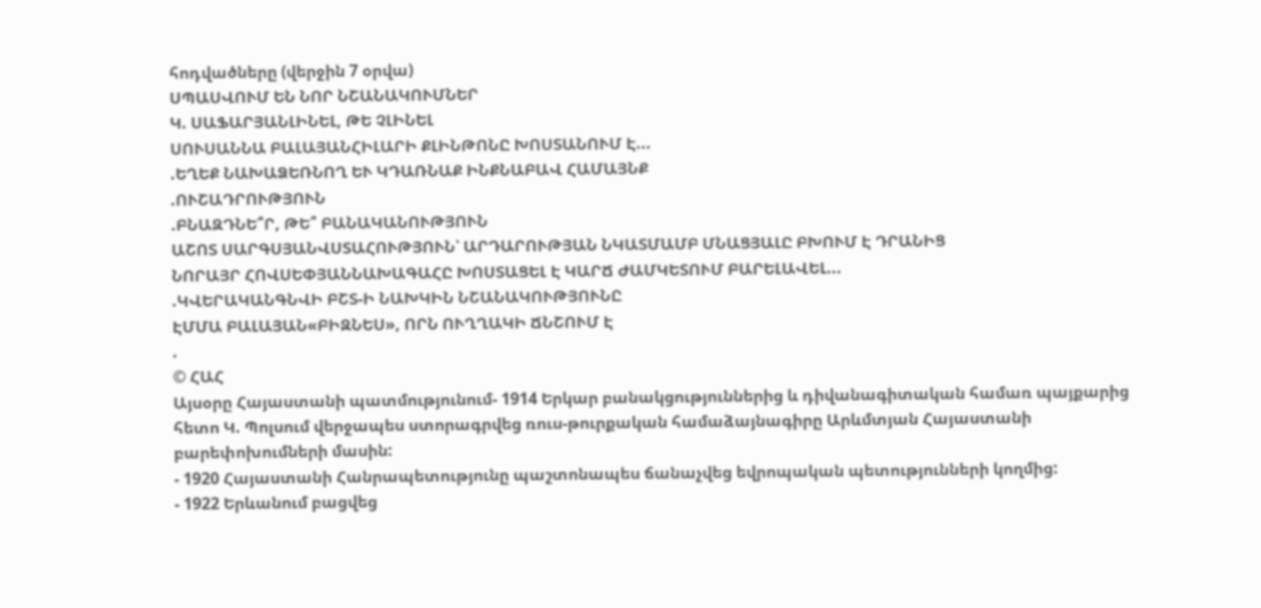հոդվածները (վերջին 7 օրվա)
ՍՊԱՍՎՈՒՄ ԵՆ ՆՈՐ ՆՇԱՆԱԿՈՒՄՆԵՐ
Կ. ՍԱՖԱՐՅԱՆԼԻՆԵԼ, ԹԵ ՉԼԻՆԵԼ
ՍՈՒՍԱՆՆԱ ԲԱԼԱՅԱՆՀԻԼԱՐԻ ՔԼԻՆԹՈՆԸ ԽՈՍՏԱՆՈՒՄ Է...
.ԵՂԵՔ ՆԱԽԱՁԵՌՆՈՂ ԵՒ ԿԴԱՌՆԱՔ ԻՆՔՆԱԲԱՎ ՀԱՄԱՅՆՔ
.ՈՒՇԱԴՐՈՒԹՅՈՒՆ
.ԲՆԱԶԴՆԵ՞Ր, ԹԵ՞ ԲԱՆԱԿԱՆՈՒԹՅՈՒՆ
ԱՇՈՏ ՍԱՐԳՍՅԱՆՎՍՏԱՀՈՒԹՅՈՒՆ՝ ԱՐԴԱՐՈՒԹՅԱՆ ՆԿԱՏՄԱՄԲ ՄՆԱՑՅԱԼԸ ԲԽՈՒՄ Է ԴՐԱՆԻՑ
ՆՈՐԱՅՐ ՀՈՎՍԵՓՅԱՆՆԱԽԱԳԱՀԸ ԽՈՍՏԱՑԵԼ Է ԿԱՐՃ ԺԱՄԿԵՏՈՒՄ ԲԱՐԵԼԱՎԵԼ...
.ԿՎԵՐԱԿԱՆԳՆՎԻ ԲՇՏ-Ի ՆԱԽԿԻՆ ՆՇԱՆԱԿՈՒԹՅՈՒՆԸ
ԷՄՄԱ ԲԱԼԱՅԱՆ«ԲԻԶՆԵՍ», ՈՐՆ ՈՒՂՂԱԿԻ ՃՆՇՈՒՄ Է
.
© ՀԱՀ
Այսօրը Հայաստանի պատմությունում- 1914 Երկար բանակցություններից և դիվանագիտական համառ պայքարից հետո Կ. Պոլսում վերջապես ստորագրվեց ռուս-թուրքական համաձայնագիրը Արևմտյան Հայաստանի բարեփոխումների մասին:
- 1920 Հայաստանի Հանրապետությունը պաշտոնապես ճանաչվեց եվրոպական պետությունների կողմից:
- 1922 Երևանում բացվեց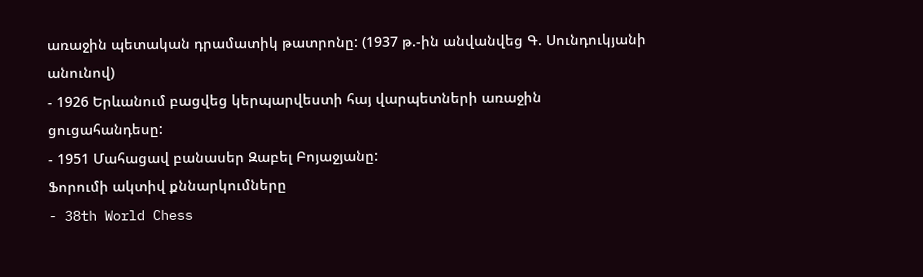առաջին պետական դրամատիկ թատրոնը: (1937 թ.-ին անվանվեց Գ. Սունդուկյանի անունով)
- 1926 Երևանում բացվեց կերպարվեստի հայ վարպետների առաջին ցուցահանդեսը:
- 1951 Մահացավ բանասեր Զաբել Բոյաջյանը:
Ֆորումի ակտիվ քննարկումները
- 38th World Chess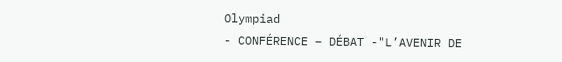Olympiad
- CONFÉRENCE – DÉBAT -"L’AVENIR DE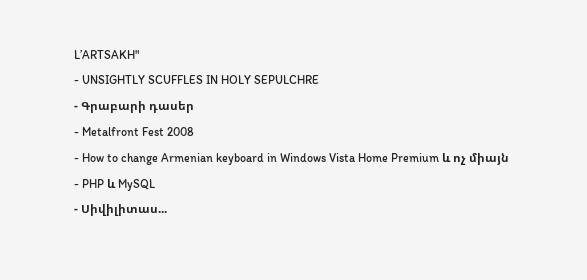L’ARTSAKH"
- UNSIGHTLY SCUFFLES IN HOLY SEPULCHRE
- Գրաբարի դասեր
- Metalfront Fest 2008
- How to change Armenian keyboard in Windows Vista Home Premium և ոչ միայն
- PHP և MySQL
- Սիվիլիտաս...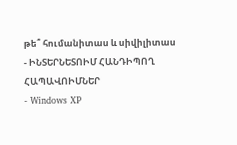թե՞ հումանիտաս և սիվիլիտաս
- ԻՆՏԵՐՆԵՏՈԻՄ ՀԱՆԴԻՊՈՂ ՀԱՊԱՎՈԻՄՆԵՐ
- Windows XP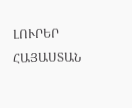ԼՈՒՐԵՐ ՀԱՅԱՍՏԱՆ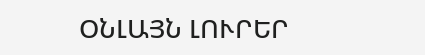ՕՆԼԱՅՆ ԼՈՒՐԵՐ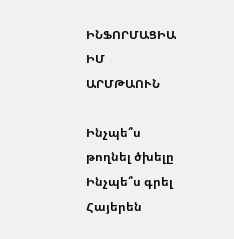ԻՆՖՈՐՄԱՑԻԱ
ԻՄ ԱՐՄԹԱՈՒՆ

Ինչպե՞ս թողնել ծխելը
Ինչպե՞ս գրել Հայերեն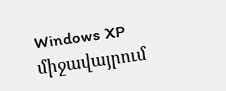Windows XP միջավայրում